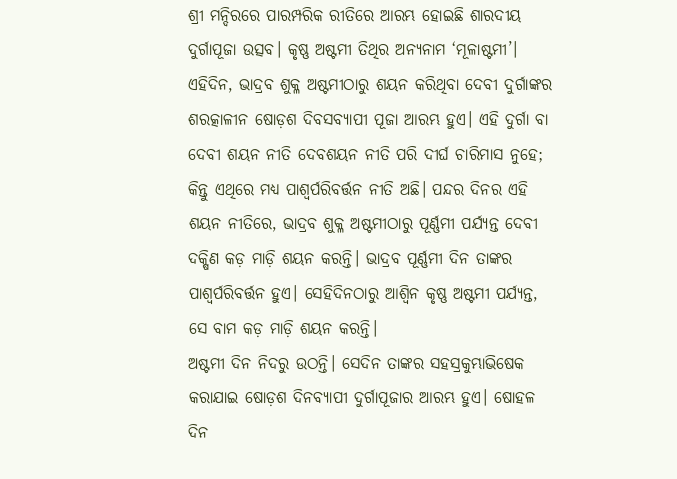ଶ୍ରୀ ମନ୍ଦିରରେ ପାରମ୍ପରିକ ରୀତିରେ ଆରମ୍ଭ ହୋଇଛି ଶାରଦୀୟ ଦୁର୍ଗାପୂଜା ଉତ୍ସବ। କୃଷ୍ଣ ଅଷ୍ଟମୀ ତିଥିର ଅନ୍ୟନାମ ‘ମୂଳାଷ୍ଟମୀ’। ଏହିଦିନ, ଭାଦ୍ରବ ଶୁକ୍ଳ ଅଷ୍ଟମୀଠାରୁ ଶୟନ କରିଥିବା ଦେବୀ ଦୁର୍ଗାଙ୍କର ଶରତ୍କାଳୀନ ଷୋଡ଼ଶ ଦିବସବ୍ୟାପୀ ପୂଜା ଆରମ୍ଭ ହୁଏ। ଏହି ଦୁର୍ଗା ବା ଦେବୀ ଶୟନ ନୀତି ଦେବଶୟନ ନୀତି ପରି ଦୀର୍ଘ ଚାରିମାସ ନୁହେ; କିନ୍ତୁ ଏଥିରେ ମଧ୍ୟ ପାଶ୍ୱର୍ପରିବର୍ତ୍ତନ ନୀତି ଅଛି। ପନ୍ଦର ଦିନର ଏହି ଶୟନ ନୀତିରେ, ଭାଦ୍ରବ ଶୁକ୍ଳ ଅଷ୍ଟମୀଠାରୁ ପୂର୍ଣ୍ଣମୀ ପର୍ଯ୍ୟନ୍ତ ଦେବୀ ଦକ୍ଷିଣ କଡ଼ ମାଡ଼ି ଶୟନ କରନ୍ତି। ଭାଦ୍ରବ ପୂର୍ଣ୍ଣମୀ ଦିନ ତାଙ୍କର ପାଶ୍ୱର୍ପରିବର୍ତ୍ତନ ହୁଏ। ସେହିଦିନଠାରୁ ଆଶ୍ୱିନ କୃଷ୍ଣ ଅଷ୍ଟମୀ ପର୍ଯ୍ୟନ୍ତ, ସେ ବାମ କଡ଼ ମାଡ଼ି ଶୟନ କରନ୍ତି।
ଅଷ୍ଟମୀ ଦିନ ନିଦରୁ ଉଠନ୍ତି। ସେଦିନ ତାଙ୍କର ସହସ୍ରକୁମ୍ଭାଭିଷେକ କରାଯାଇ ଷୋଡ଼ଶ ଦିନବ୍ୟାପୀ ଦୁର୍ଗାପୂଜାର ଆରମ୍ଭ ହୁଏ। ଷୋହଳ ଦିନ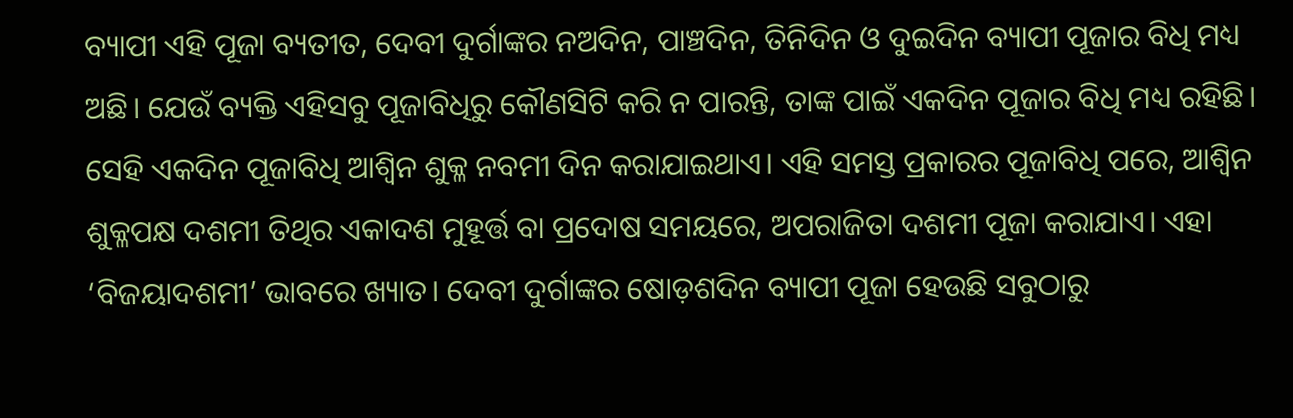ବ୍ୟାପୀ ଏହି ପୂଜା ବ୍ୟତୀତ, ଦେବୀ ଦୁର୍ଗାଙ୍କର ନଅଦିନ, ପାଞ୍ଚଦିନ, ତିନିଦିନ ଓ ଦୁଇଦିନ ବ୍ୟାପୀ ପୂଜାର ବିଧି ମଧ୍ୟ ଅଛି। ଯେଉଁ ବ୍ୟକ୍ତି ଏହିସବୁ ପୂଜାବିଧିରୁ କୌଣସିଟି କରି ନ ପାରନ୍ତି, ତାଙ୍କ ପାଇଁ ଏକଦିନ ପୂଜାର ବିଧି ମଧ୍ୟ ରହିଛି। ସେହି ଏକଦିନ ପୂଜାବିଧି ଆଶ୍ୱିନ ଶୁକ୍ଳ ନବମୀ ଦିନ କରାଯାଇଥାଏ। ଏହି ସମସ୍ତ ପ୍ରକାରର ପୂଜାବିଧି ପରେ, ଆଶ୍ୱିନ ଶୁକ୍ଳପକ୍ଷ ଦଶମୀ ତିଥିର ଏକାଦଶ ମୁହୂର୍ତ୍ତ ବା ପ୍ରଦୋଷ ସମୟରେ, ଅପରାଜିତା ଦଶମୀ ପୂଜା କରାଯାଏ। ଏହା ‘ବିଜୟାଦଶମୀ’ ଭାବରେ ଖ୍ୟାତ। ଦେବୀ ଦୁର୍ଗାଙ୍କର ଷୋଡ଼ଶଦିନ ବ୍ୟାପୀ ପୂଜା ହେଉଛି ସବୁଠାରୁ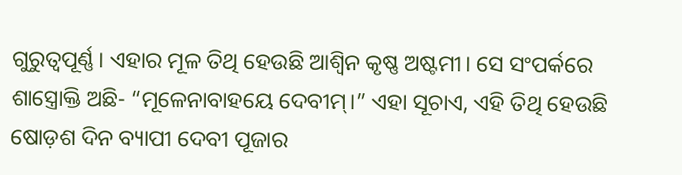ଗୁରୁତ୍ୱପୂର୍ଣ୍ଣ। ଏହାର ମୂଳ ତିଥି ହେଉଛି ଆଶ୍ୱିନ କୃଷ୍ଣ ଅଷ୍ଟମୀ। ସେ ସଂପର୍କରେ ଶାସ୍ତ୍ରୋକ୍ତି ଅଛି- “ମୂଳେନାବାହୟେ ଦେବୀମ୍।” ଏହା ସୂଚାଏ, ଏହି ତିଥି ହେଉଛି ଷୋଡ଼ଶ ଦିନ ବ୍ୟାପୀ ଦେବୀ ପୂଜାର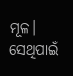ମୂଳ। ସେଥିପାଇଁ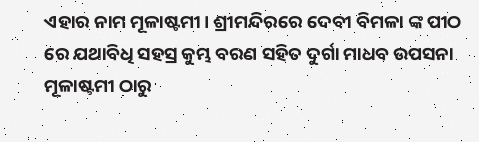ଏହାର ନାମ ମୂଳାଷ୍ଟମୀ। ଶ୍ରୀମନ୍ଦିରରେ ଦେବୀ ବିମଳା ଙ୍କ ପୀଠ ରେ ଯଥାବିଧି ସହସ୍ର କୁମ୍ଭ ବରଣ ସହିତ ଦୁର୍ଗା ମାଧବ ଉପସନା ମୂଳାଷ୍ଟମୀ ଠାରୁ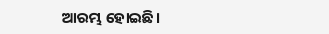ଆରମ୍ଭ ହୋଇଛି।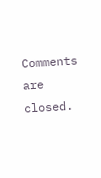Comments are closed.